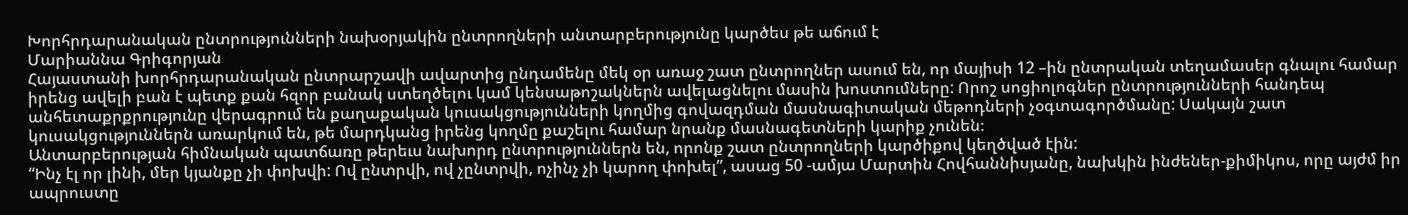Խորհրդարանական ընտրությունների նախօրյակին ընտրողների անտարբերությունը կարծես թե աճում է
Մարիաննա Գրիգորյան
Հայաստանի խորհրդարանական ընտրարշավի ավարտից ընդամենը մեկ օր առաջ շատ ընտրողներ ասում են, որ մայիսի 12 –ին ընտրական տեղամասեր գնալու համար իրենց ավելի բան է պետք քան հզոր բանակ ստեղծելու կամ կենսաթոշակներն ավելացնելու մասին խոստումները: Որոշ սոցիոլոգներ ընտրությունների հանդեպ անհետաքրքրությունը վերագրում են քաղաքական կուսակցությունների կողմից գովազդման մասնագիտական մեթոդների չօգտագործմանը: Սակայն շատ կուսակցություններն առարկում են, թե մարդկանց իրենց կողմը քաշելու համար նրանք մասնագետների կարիք չունեն։
Անտարբերության հիմնական պատճառը թերեւս նախորդ ընտրություններն են, որոնք շատ ընտրողների կարծիքով կեղծված էին:
“Ինչ էլ որ լինի, մեր կյանքը չի փոխվի: Ով ընտրվի, ով չընտրվի, ոչինչ չի կարող փոխել”, ասաց 50 -ամյա Մարտին Հովհաննիսյանը, նախկին ինժեներ-քիմիկոս, որը այժմ իր ապրուստը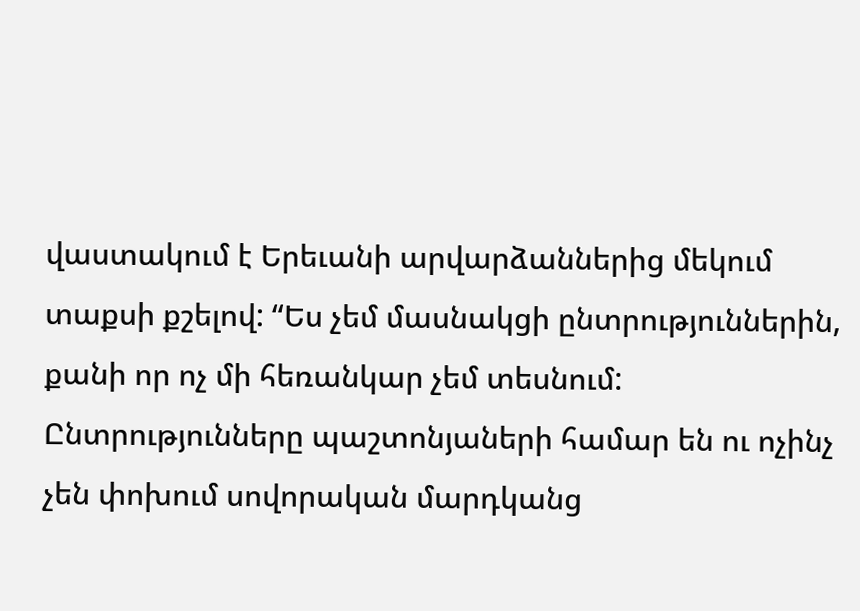վաստակում է Երեւանի արվարձաններից մեկում տաքսի քշելով: “Ես չեմ մասնակցի ընտրություններին, քանի որ ոչ մի հեռանկար չեմ տեսնում: Ընտրությունները պաշտոնյաների համար են ու ոչինչ չեն փոխում սովորական մարդկանց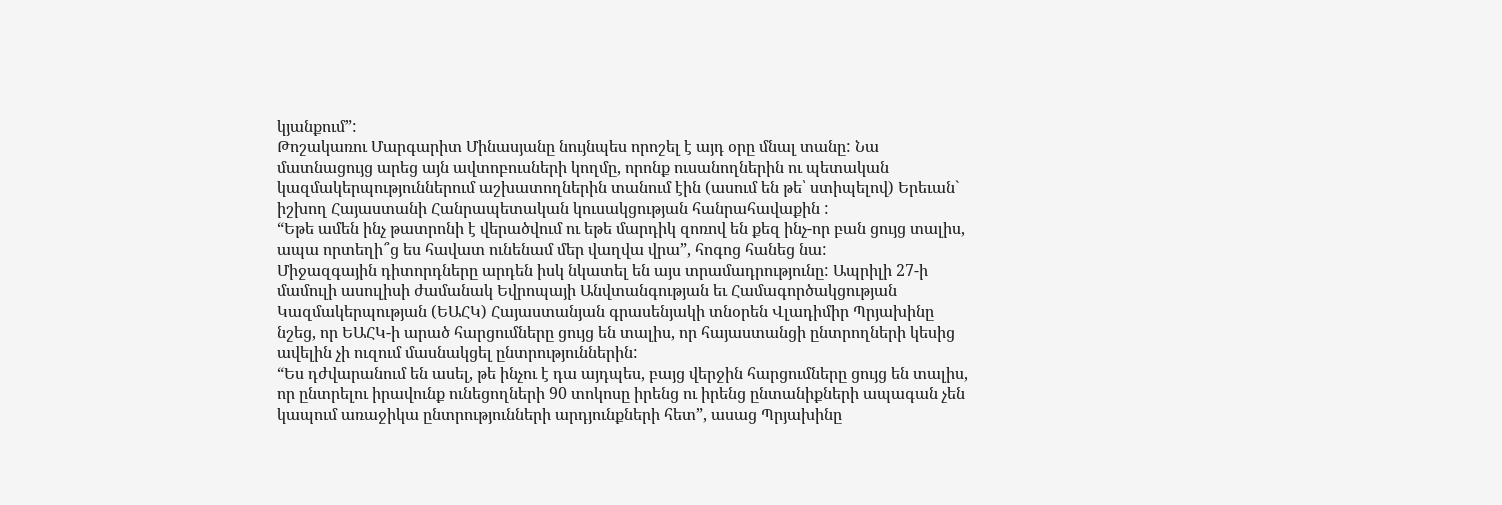կյանքում”:
Թոշակառու Մարգարիտ Մինասյանը նույնպես որոշել է այդ օրը մնալ տանը: Նա մատնացույց արեց այն ավտոբուսների կողմը, որոնք ուսանողներին ու պետական կազմակերպություններում աշխատողներին տանում էին (ասում են թե՝ ստիպելով) Երեւան` իշխող Հայաստանի Հանրապետական կուսակցության հանրահավաքին :
“Եթե ամեն ինչ թատրոնի է վերածվում ու եթե մարդիկ զոռով են քեզ ինչ-որ բան ցույց տալիս, ապա որտեղի՞ց ես հավատ ունենամ մեր վաղվա վրա”, հոգոց հանեց նա:
Միջազգային դիտորդները արդեն իսկ նկատել են այս տրամադրությունը: Ապրիլի 27-ի մամուլի ասուլիսի ժամանակ Եվրոպայի Անվտանգության եւ Համագործակցության Կազմակերպության (ԵԱՀԿ) Հայաստանյան գրասենյակի տնօրեն Վլադիմիր Պրյախինը նշեց, որ ԵԱՀԿ-ի արած հարցումները ցույց են տալիս, որ հայաստանցի ընտրողների կեսից ավելին չի ուզում մասնակցել ընտրություններին:
“Ես դժվարանում են ասել, թե ինչու է դա այդպես, բայց վերջին հարցումները ցույց են տալիս, որ ընտրելու իրավունք ունեցողների 90 տոկոսը իրենց ու իրենց ընտանիքների ապագան չեն կապում առաջիկա ընտրությունների արդյունքների հետ”, ասաց Պրյախինը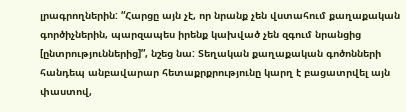լրագրողներին: “Հարցը այն չէ, որ նրանք չեն վստահում քաղաքական գործիչներին, պարզապես իրենք կախված չեն զգում նրանցից [ընտրություններից]”, նշեց նա: Տեղական քաղաքական գոծոնների հանդեպ անբավարար հետաքրքրությունը կարղ է բացատրվել այն փաստով,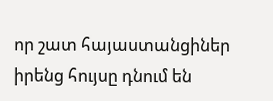որ շատ հայաստանցիներ իրենց հույսը դնում են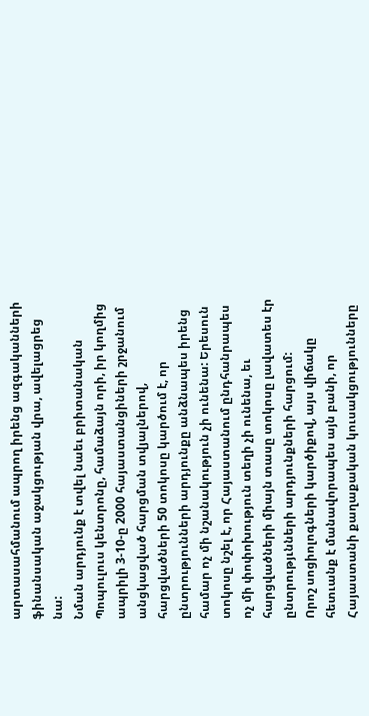արտասահմանում ապրող իրենց ազգականների ֆինանսական աջակցության վրա, ավելացրեց նա:
Նման արդյունք է տվել նաեւ բրիտանական Պոպուլուս կենտրոնը, համաձայն որի, իր կողմից ապրիլի 3-10-ը 2000 հայաստանցիների շրջանում անցկացված հարցման տվյալներով, հարցվածների 50 տոկոսը կարծում է, որ ընտրությունների արդյունքը անձնապես իրենց համար ոչ մի նշանակություն չի ունենա: Երեսուն տոկոսը նշել է, որ Հայաստանում ընդհանրապես ոչ մի փոփոխություն տեղի չի ունենա, եւ հարցվածների միայն տասը տոկոսը լավատես էր ընտրությւնների արդյունքների հարցում:
Որոշ սոցիոլոգների կարծիքով, այս վիճակը հետւանք է մանավորապես այն բանի, որ Հայաստանի քաղաքական կուսակցությունները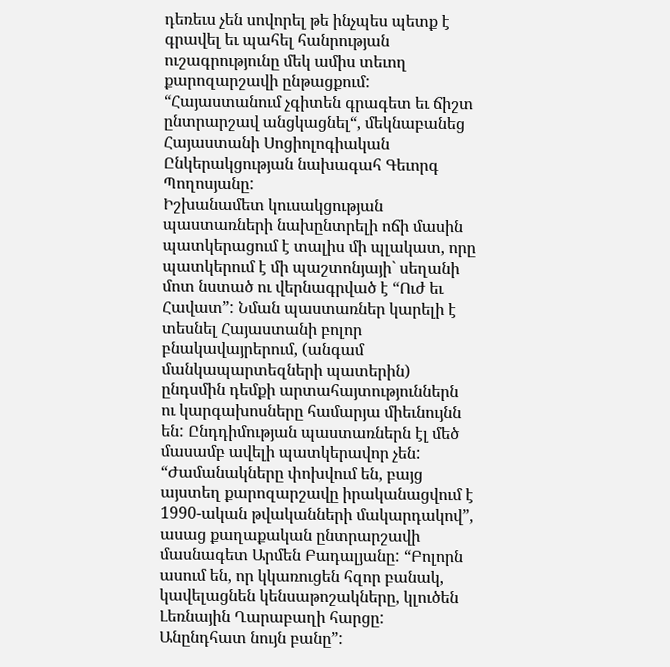դեռեւս չեն սովորել թե ինչպես պետք է գրավել եւ պահել հանրության ուշագրությունը մեկ ամիս տեւող քարոզարշավի ընթացքում: “Հայաստանում չգիտեն գրագետ եւ ճիշտ ընտրարշավ անցկացնել“, մեկնաբանեց Հայաստանի Սոցիոլոգիական Ընկերակցության նախագահ Գեւորգ Պողոսյանը:
Իշխանամետ կուսակցության պաստառների նախընտրելի ոճի մասին պատկերացում է տալիս մի պլակատ, որը պատկերում է մի պաշտոնյայի` սեղանի մոտ նստած ու վերնագրված է “Ուժ եւ Հավատ”: Նման պաստառներ կարելի է տեսնել Հայաստանի բոլոր բնակավայրերում, (անգամ մանկապարտեզների պատերին) ընդսմին դեմքի արտահայտություններն ու կարգախոսները համարյա միեւնույնն են: Ընդդիմության պաստառներն էլ մեծ մասամբ ավելի պատկերավոր չեն:
“Ժամանակները փոխվում են, բայց այստեղ քարոզարշավը իրականացվում է 1990-ական թվականների մակարդակով”, ասաց քաղաքական ընտրարշավի մասնագետ Արմեն Բադալյանը: “Բոլորն ասում են, որ կկառուցեն հզոր բանակ, կավելացնեն կենսաթոշակները, կլուծեն Լեռնային Ղարաբաղի հարցը: Անընդհատ նույն բանը”: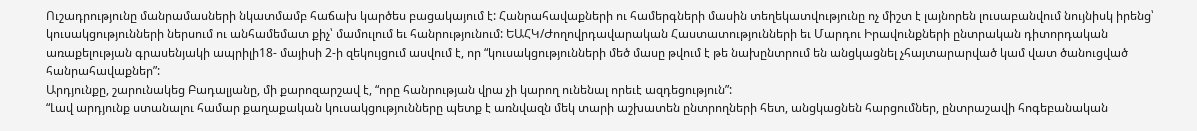Ուշադրությունը մանրամասների նկատմամբ հաճախ կարծես բացակայում է: Հանրահավաքների ու համերգների մասին տեղեկատվությունը ոչ միշտ է լայնորեն լուսաբանվում նույնիսկ իրենց՝ կուսակցությունների ներսում ու անհամեմատ քիչ՝ մամուլում եւ հանրությունում: ԵԱՀԿ/Ժողովրդավարական Հաստատությունների եւ Մարդու Իրավունքների ընտրական դիտորդական առաքելության գրասենյակի ապրիլի18- մայիսի 2-ի զեկույցում ասվում է, որ “կուսակցությունների մեծ մասը թվում է թե նախընտրում են անցկացնել չհայտարարված կամ վատ ծանուցված հանրահավաքներ”:
Արդյունքը, շարունակեց Բադալյանը, մի քարոզարշավ է, “որը հանրության վրա չի կարող ունենալ որեւէ ազդեցություն”:
“Լավ արդյունք ստանալու համար քաղաքական կուսակցությունները պետք է առնվազն մեկ տարի աշխատեն ընտրողների հետ, անցկացնեն հարցումներ, ընտրաշավի հոգեբանական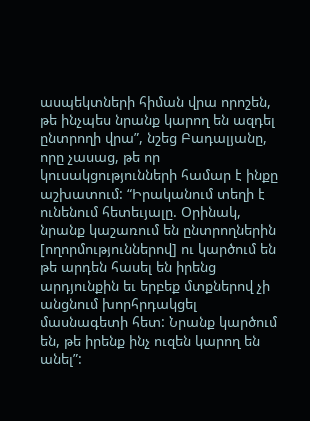ասպեկտների հիման վրա որոշեն, թե ինչպես նրանք կարող են ազդել ընտրողի վրա”, նշեց Բադալյանը, որը չասաց, թե որ կուսակցությունների համար է ինքը աշխատում: “Իրականում տեղի է ունենում հետեւյալը. Օրինակ, նրանք կաշառում են ընտրողներին [ողորմություններով] ու կարծում են թե արդեն հասել են իրենց արդյունքին եւ երբեք մտքներով չի անցնում խորհրդակցել մասնագետի հետ: Նրանք կարծում են, թե իրենք ինչ ուզեն կարող են անել”: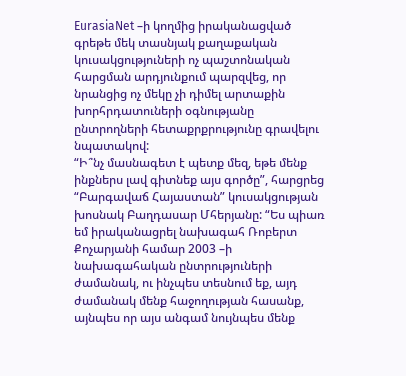EurasiaNet –ի կողմից իրականացված գրեթե մեկ տասնյակ քաղաքական կուսակցություների ոչ պաշտոնական հարցման արդյունքում պարզվեց, որ նրանցից ոչ մեկը չի դիմել արտաքին խորհրդատուների օգնությանը ընտրողների հետաքրքրությունը գրավելու նպատակով:
“Ի՞նչ մասնագետ է պետք մեզ, եթե մենք ինքներս լավ գիտնեք այս գործը”, հարցրեց “Բարգավաճ Հայաստան” կուսակցության խոսնակ Բաղդասար Մհերյանը: “Ես պիառ եմ իրականացրել նախագահ Ռոբերտ Քոչարյանի համար 2003 –ի նախագահական ընտրություների ժամանակ, ու ինչպես տեսնում եք, այդ ժամանակ մենք հաջողության հասանք, այնպես որ այս անգամ նույնպես մենք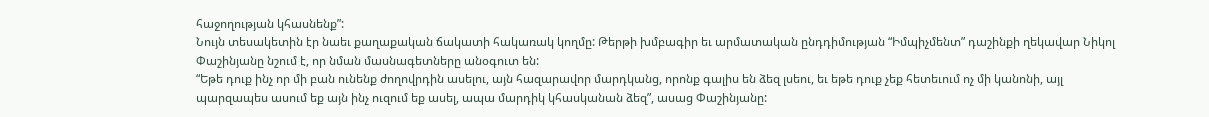հաջողության կհասնենք”:
Նույն տեսակետին էր նաեւ քաղաքական ճակատի հակառակ կողմը: Թերթի խմբագիր եւ արմատական ընդդիմության “Իմպիչմենտ” դաշինքի ղեկավար Նիկոլ Փաշինյանը նշում է, որ նման մասնագետները անօգուտ են:
“Եթե դուք ինչ որ մի բան ունենք ժողովրդին ասելու, այն հազարավոր մարդկանց, որոնք գալիս են ձեզ լսեու, եւ եթե դուք չեք հետեւում ոչ մի կանոնի, այլ պարզապես ասում եք այն ինչ ուզում եք ասել, ապա մարդիկ կհասկանան ձեզ”, ասաց Փաշինյանը: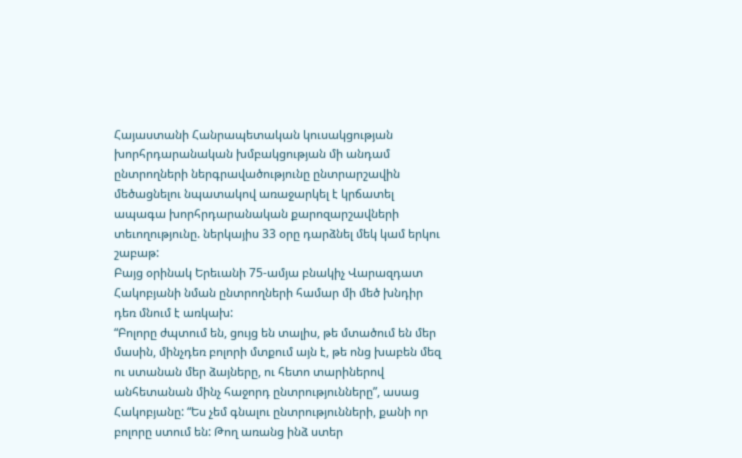Հայաստանի Հանրապետական կուսակցության խորհրդարանական խմբակցության մի անդամ ընտրողների ներգրավածությունը ընտրարշավին մեծացնելու նպատակով առաջարկել է կրճատել ապագա խորհրդարանական քարոզարշավների տեւողությունը. ներկայիս 33 օրը դարձնել մեկ կամ երկու շաբաթ:
Բայց օրինակ Երեւանի 75-ամյա բնակիչ Վարազդատ Հակոբյանի նման ընտրողների համար մի մեծ խնդիր դեռ մնում է առկախ:
“Բոլորը ժպտում են, ցույց են տալիս, թե մտածում են մեր մասին, մինչդեռ բոլորի մտքում այն է, թե ոնց խաբեն մեզ ու ստանան մեր ձայները, ու հետո տարիներով անհետանան մինչ հաջորդ ընտրությունները”, ասաց Հակոբյանը: “Ես չեմ գնալու ընտրությունների, քանի որ բոլորը ստում են: Թող առանց ինձ ստեր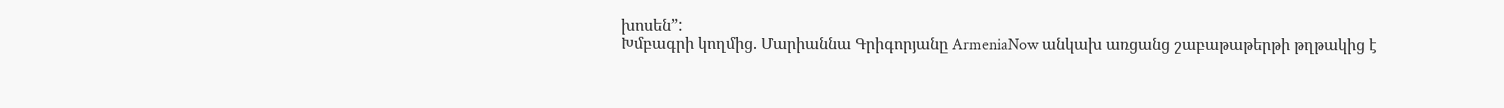խոսեն”:
Խմբագրի կողմից. Մարիաննա Գրիգորյանը ArmeniaNow անկախ առցանց շաբաթաթերթի թղթակից է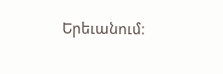Երեւանում։